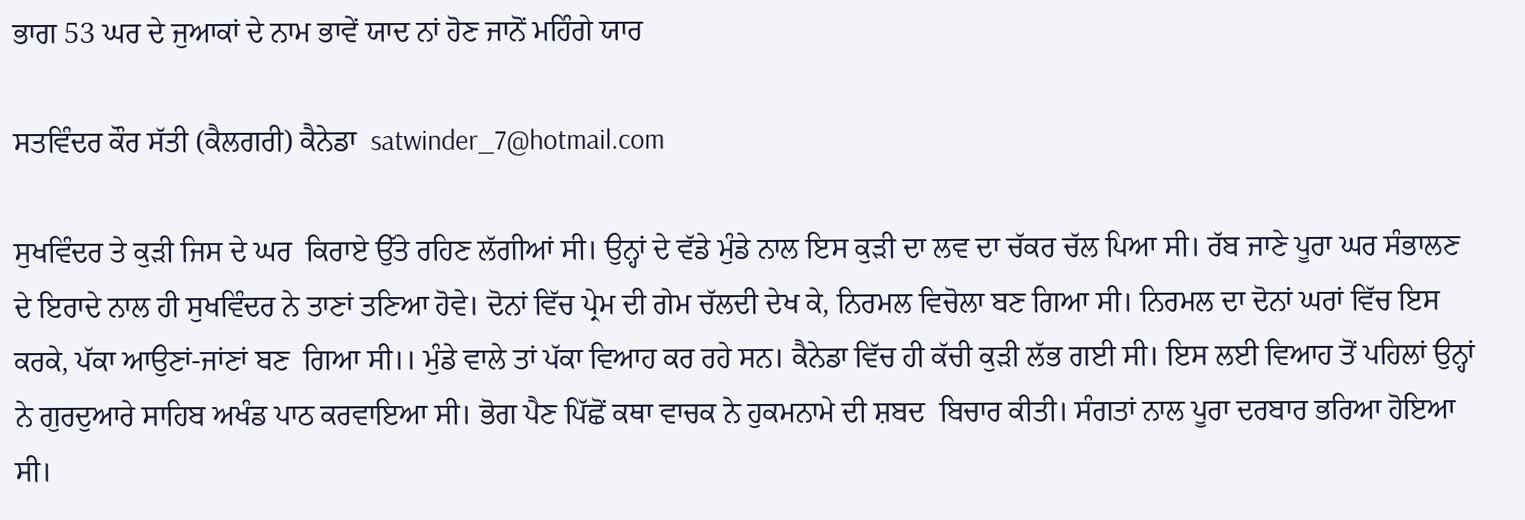ਭਾਗ 53 ਘਰ ਦੇ ਜੁਆਕਾਂ ਦੇ ਨਾਮ ਭਾਵੇਂ ਯਾਦ ਨਾਂ ਹੋਣ ਜਾਨੋਂ ਮਹਿੰਗੇ ਯਾਰ

ਸਤਵਿੰਦਰ ਕੌਰ ਸੱਤੀ (ਕੈਲਗਰੀ) ਕੈਨੇਡਾ  satwinder_7@hotmail.com

ਸੁਖਵਿੰਦਰ ਤੇ ਕੁੜੀ ਜਿਸ ਦੇ ਘਰ  ਕਿਰਾਏ ਉੱਤੇ ਰਹਿਣ ਲੱਗੀਆਂ ਸੀ। ਉਨ੍ਹਾਂ ਦੇ ਵੱਡੇ ਮੁੰਡੇ ਨਾਲ ਇਸ ਕੁੜੀ ਦਾ ਲਵ ਦਾ ਚੱਕਰ ਚੱਲ ਪਿਆ ਸੀ। ਰੱਬ ਜਾਣੇ ਪੂਰਾ ਘਰ ਸੰਭਾਲਣ ਦੇ ਇਰਾਦੇ ਨਾਲ ਹੀ ਸੁਖਵਿੰਦਰ ਨੇ ਤਾਣਾਂ ਤਣਿਆ ਹੋਵੇ। ਦੋਨਾਂ ਵਿੱਚ ਪ੍ਰੇਮ ਦੀ ਗੇਮ ਚੱਲਦੀ ਦੇਖ ਕੇ, ਨਿਰਮਲ ਵਿਚੋਲਾ ਬਣ ਗਿਆ ਸੀ। ਨਿਰਮਲ ਦਾ ਦੋਨਾਂ ਘਰਾਂ ਵਿੱਚ ਇਸ ਕਰਕੇ, ਪੱਕਾ ਆਉਣਾਂ-ਜਾਂਣਾਂ ਬਣ  ਗਿਆ ਸੀ।। ਮੁੰਡੇ ਵਾਲੇ ਤਾਂ ਪੱਕਾ ਵਿਆਹ ਕਰ ਰਹੇ ਸਨ। ਕੈਨੇਡਾ ਵਿੱਚ ਹੀ ਕੱਚੀ ਕੁੜੀ ਲੱਭ ਗਈ ਸੀ। ਇਸ ਲਈ ਵਿਆਹ ਤੋਂ ਪਹਿਲਾਂ ਉਨ੍ਹਾਂ ਨੇ ਗੁਰਦੁਆਰੇ ਸਾਹਿਬ ਅਖੰਡ ਪਾਠ ਕਰਵਾਇਆ ਸੀ। ਭੋਗ ਪੈਣ ਪਿੱਛੋਂ ਕਥਾ ਵਾਚਕ ਨੇ ਹੁਕਮਨਾਮੇ ਦੀ ਸ਼ਬਦ  ਬਿਚਾਰ ਕੀਤੀ। ਸੰਗਤਾਂ ਨਾਲ ਪੂਰਾ ਦਰਬਾਰ ਭਰਿਆ ਹੋਇਆ ਸੀ।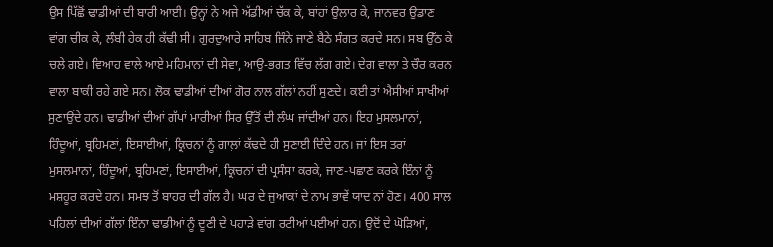ਉਸ ਪਿੱਛੋਂ ਢਾਡੀਆਂ ਦੀ ਬਾਰੀ ਆਈ। ਉਨ੍ਹਾਂ ਨੇ ਅਜੇ ਅੱਡੀਆਂ ਚੱਕ ਕੇ, ਬਾਂਹਾਂ ਉਲਾਰ ਕੇ, ਜਾਨਵਰ ਉਡਾਣ ਵਾਂਗ ਚੀਕ ਕੇ, ਲੰਬੀ ਹੇਕ ਹੀ ਕੱਢੀ ਸੀ। ਗੁਰਦੁਆਰੇ ਸਾਹਿਬ ਜਿੰਨੇ ਜਾਣੇ ਬੈਠੇ ਸੰਗਤ ਕਰਦੇ ਸਨ। ਸਬ ਉੱਠ ਕੇ ਚਲੇ ਗਏ। ਵਿਆਹ ਵਾਲੇ ਆਏ ਮਹਿਮਾਨਾਂ ਦੀ ਸੇਵਾ, ਆਉ-ਭਗਤ ਵਿੱਚ ਲੱਗ ਗਏ। ਦੇਗ ਵਾਲਾ ਤੇ ਚੌਰ ਕਰਨ ਵਾਲਾ ਬਾਕੀ ਰਹੇ ਗਏ ਸਨ। ਲੋਕ ਢਾਡੀਆਂ ਦੀਆਂ ਗੋਰ ਨਾਲ ਗੱਲਾਂ ਨਹੀਂ ਸੁਣਦੇ। ਕਈ ਤਾਂ ਐਸੀਆਂ ਸਾਖੀਆਂ ਸੁਣਾਉਂਦੇ ਹਨ। ਢਾਡੀਆਂ ਦੀਆਂ ਗੱਪਾਂ ਮਾਰੀਆਂ ਸਿਰ ਉੱਤੋਂ ਦੀ ਲੰਘ ਜਾਂਦੀਆਂ ਹਨ। ਇਹ ਮੁਸਲਮਾਨਾਂ, ਹਿੰਦੂਆਂ, ਬ੍ਰਹਿਮਣਾਂ, ਇਸਾਈਆਂ, ਕ੍ਰਿਚਨਾਂ ਨੂੰ ਗਾਲ਼ਾਂ ਕੱਢਦੇ ਹੀ ਸੁਣਾਈ ਦਿੰਦੇ ਹਨ। ਜਾਂ ਇਸ ਤਰਾਂ ਮੁਸਲਮਾਨਾਂ, ਹਿੰਦੂਆਂ, ਬ੍ਰਹਿਮਣਾਂ, ਇਸਾਈਆਂ, ਕ੍ਰਿਚਨਾਂ ਦੀ ਪ੍ਰਸੰਸਾ ਕਰਕੇ, ਜਾਣ-ਪਛਾਣ ਕਰਕੇ ਇੰਨਾਂ ਨੂੰ ਮਸ਼ਹੂਰ ਕਰਦੇ ਹਨ। ਸਮਝ ਤੋਂ ਬਾਹਰ ਦੀ ਗੱਲ ਹੈ। ਘਰ ਦੇ ਜੁਆਕਾਂ ਦੇ ਨਾਮ ਭਾਵੇਂ ਯਾਦ ਨਾਂ ਹੋਣ। 400 ਸਾਲ ਪਹਿਲਾਂ ਦੀਆਂ ਗੱਲਾਂ ਇੰਨਾ ਢਾਡੀਆਂ ਨੂੰ ਦੂਣੀ ਦੇ ਪਹਾੜੇ ਵਾਂਗ ਰਟੀਆਂ ਪਈਆਂ ਹਨ। ਉਦੋਂ ਦੇ ਘੋੜਿਆਂ,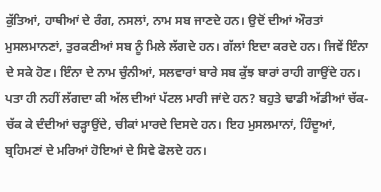ਕੁੱਤਿਆਂ, ਹਾਥੀਆਂ ਦੇ ਰੰਗ, ਨਸਲਾਂ, ਨਾਮ ਸਬ ਜਾਣਦੇ ਹਨ। ਉਦੋਂ ਦੀਆਂ ਔਰਤਾਂ ਮੁਸਲਮਾਨਣਾਂ, ਤੁਰਕਣੀਆਂ ਸਬ ਨੂੰ ਮਿਲੇ ਲੱਗਦੇ ਹਨ। ਗੱਲਾਂ ਇਦਾ ਕਰਦੇ ਹਨ। ਜਿਵੇਂ ਇੰਨਾ ਦੇ ਸਕੇ ਹੋਣ। ਇੰਨਾ ਦੇ ਨਾਮ ਚੁੰਨੀਆਂ, ਸਲਵਾਰਾਂ ਬਾਰੇ ਸਬ ਕੁੱਝ ਬਾਰਾਂ ਰਾਹੀ ਗਾਉਂਦੇ ਹਨ। ਪਤਾ ਹੀ ਨਹੀਂ ਲੱਗਦਾ ਕੀ ਅੱਲ ਦੀਆਂ ਪੱਟਲ ਮਾਰੀ ਜਾਂਦੇ ਹਨ? ਬਹੁਤੇ ਢਾਡੀ ਅੱਡੀਆਂ ਚੱਕ-ਚੱਕ ਕੇ ਦੰਦੀਆਂ ਚੜ੍ਹਾਉਂਦੇ, ਚੀਕਾਂ ਮਾਰਦੇ ਦਿਸਦੇ ਹਨ। ਇਹ ਮੁਸਲਮਾਨਾਂ, ਹਿੰਦੂਆਂ, ਬ੍ਰਹਿਮਣਾਂ ਦੇ ਮਰਿਆਂ ਹੋਇਆਂ ਦੇ ਸਿਵੇ ਫੋਲਦੇ ਹਨ।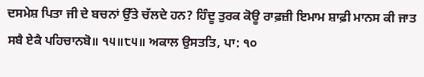ਦਸਮੇਸ਼ ਪਿਤਾ ਜੀ ਦੇ ਬਚਨਾਂ ਉੱਤੇ ਚੱਲਦੇ ਹਨ? ਹਿੰਦੂ ਤੁਰਕ ਕੋਊ ਰਾਫ਼ਜ਼ੀ ਇਮਾਮ ਸ਼ਾਫ਼ੀ ਮਾਨਸ ਕੀ ਜਾਤ ਸਬੈ ਏਕੈ ਪਹਿਚਾਨਬੋ॥ ੧੫॥੮੫॥ ਅਕਾਲ ਉਸਤਤਿ, ਪਾ: ੧੦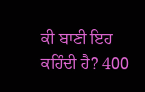ਕੀ ਬਾਣੀ ਇਹ ਕਹਿੰਦੀ ਹੈ? 400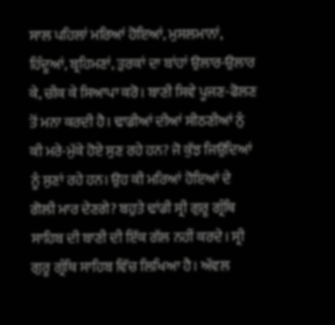ਸਾਲ ਪਹਿਲਾਂ ਮਰਿਆਂ ਹੋਇਆਂ, ਮੁਸਲਮਾਨਾਂ, ਹਿੰਦੂਆਂ, ਬ੍ਰਹਿਮਣਾਂ, ਤੁਰਕਾਂ ਦਾ ਬਾਂਹਾਂ ਉਲਾਰ-ਉਲਾਰ ਕੇ, ਚੀਕ ਕੇ ਸਿਆਪਾ ਕਰੋ। ਬਾਣੀ ਸਿਵੇ ਪੂਜਣ-ਫੋਲਣ ਤੋਂ ਮਨਾ ਕਰਦੀ ਹੈ। ਢਾਡੀਆਂ ਦੀਆਂ ਸੀਠਣੀਆਂ ਨੁੰ ਕੀ ਮਰੇ-ਮੁੱਕੇ ਹੋਏ ਸੁਣ ਰਹੇ ਹਨ? ਜੋ ਕੁੱਝ ਜਿਉਂਦਿਆਂ ਨੂੰ ਸੁਣਾਂ ਰਹੇ ਹਨ। ਉਹ ਕੀ ਮਰਿਆਂ ਹੋਇਆਂ ਦੇ ਗੋਲੀ ਮਾਰ ਦੇਣਗੇ? ਬਹੁਤੇ ਢਾਂਡੀ ਸ੍ਰੀ ਗੁਰੂ ਗ੍ਰੰਥਿ ਸਾਹਿਬ ਦੀ ਬਾਣੀ ਦੀ ਇੱਕ ਗੱਲ ਨਹੀਂ ਕਰਦੇ। ਸ੍ਰੀ ਗੁਰੂ ਗ੍ਰੰਥਿ ਸਾਹਿਬ ਵਿੱਚ ਲਿਖਿਆ ਹੈ। ਅੱਵਲ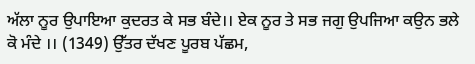ਅੱਲਾ ਨੂਰ ਉਪਾਇਆ ਕੁਦਰਤ ਕੇ ਸਭ ਬੰਦੇ।। ਏਕ ਨੂਰ ਤੇ ਸਭ ਜਗੁ ਉਪਜਿਆ ਕਉਨ ਭਲੇ ਕੋ ਮੰਦੇ ।। (1349) ਉੱਤਰ ਦੱਖਣ ਪੂਰਬ ਪੱਛਮ,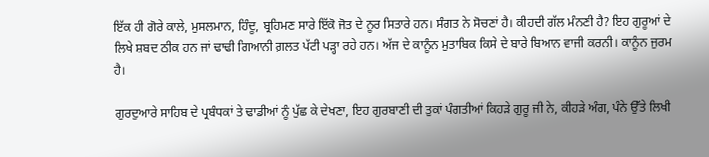ਇੱਕ ਹੀ ਗੋਰੇ ਕਾਲੇ, ਮੁਸਲਮਾਨ, ਹਿੰਦੂ, ਬ੍ਰਹਿਮਣ ਸਾਰੇ ਇੱਕੋ ਜੋਤ ਦੇ ਨੂਰ ਸਿਤਾਰੇ ਹਨ। ਸੰਗਤ ਨੇ ਸੋਚਣਾਂ ਹੈ। ਕੀਹਦੀ ਗੱਲ ਮੰਨਣੀ ਹੈ? ਇਹ ਗੁਰੂਆਂ ਦੇ ਲਿਖੇ ਸ਼ਬਦ ਠੀਕ ਹਨ ਜਾਂ ਢਾਢੀ ਗਿਆਨੀ ਗ਼ਲਤ ਪੱਟੀ ਪੜ੍ਹਾ ਰਹੇ ਹਨ। ਅੱਜ ਦੇ ਕਾਨੂੰਨ ਮੁਤਾਬਿਕ ਕਿਸੇ ਦੇ ਬਾਰੇ ਬਿਆਨ ਵਾਜੀ ਕਰਨੀ। ਕਾਨੂੰਨ ਜੁਰਮ ਹੈ।

ਗੁਰਦੁਆਰੇ ਸਾਹਿਬ ਦੇ ਪ੍ਰਬੰਧਕਾਂ ਤੇ ਢਾਡੀਆਂ ਨੂੰ ਪੁੱਛ ਕੇ ਦੇਖਣਾ, ਇਹ ਗੁਰਬਾਣੀ ਦੀ ਤੁਕਾਂ ਪੰਗਤੀਆਂ ਕਿਹੜੇ ਗੁਰੂ ਜੀ ਨੇ, ਕੀਹੜੇ ਅੰਗ, ਪੰਨੇ ਉੱਤੇ ਲਿਖੀ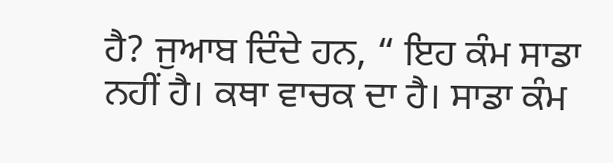ਹੈ? ਜੁਆਬ ਦਿੰਦੇ ਹਨ, “ ਇਹ ਕੰਮ ਸਾਡਾ ਨਹੀਂ ਹੈ। ਕਥਾ ਵਾਚਕ ਦਾ ਹੈ। ਸਾਡਾ ਕੰਮ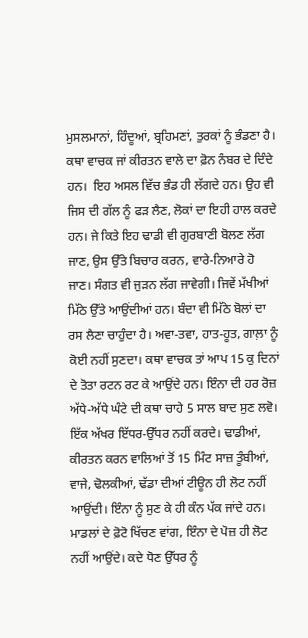ਮੁਸਲਮਾਨਾਂ, ਹਿੰਦੂਆਂ, ਬ੍ਰਹਿਮਣਾਂ, ਤੁਰਕਾਂ ਨੂੰ ਭੰਡਣਾ ਹੈ। ਕਥਾ ਵਾਚਕ ਜਾਂ ਕੀਰਤਨ ਵਾਲੇ ਦਾ ਫ਼ੋਨ ਨੰਬਰ ਦੇ ਦਿੰਦੇ ਹਨ।  ਇਹ ਅਸਲ ਵਿੱਚ ਭੰਡ ਹੀ ਲੱਗਦੇ ਹਨ। ਉਹ ਵੀ ਜਿਸ ਦੀ ਗੱਲ ਨੂੰ ਫੜ ਲੈਣ, ਲੋਕਾਂ ਦਾ ਇਹੀ ਹਾਲ ਕਰਦੇ ਹਨ। ਜੇ ਕਿਤੇ ਇਹ ਢਾਡੀ ਵੀ ਗੁਰਬਾਣੀ ਬੋਲਣ ਲੱਗ ਜਾਣ, ਉਸ ਉੱਤੇ ਬਿਚਾਰ ਕਰਨ, ਵਾਰੇ-ਨਿਆਰੇ ਹੋ ਜਾਣ। ਸੰਗਤ ਵੀ ਜੁੜਨ ਲੱਗ ਜਾਵੇਗੀ। ਜਿਵੇਂ ਮੱਖੀਆਂ ਮਿੱਠੇ ਉੱਤੇ ਆਉਂਦੀਆਂ ਹਨ। ਬੰਦਾ ਵੀ ਮਿੱਠੇ ਬੋਲਾਂ ਦਾ ਰਸ ਲੈਣਾ ਚਾਹੁੰਦਾ ਹੈ। ਅਵਾ-ਤਵਾ, ਹਾਤ-ਹੂਤ, ਗਾਲ਼ਾ ਨੂੰ ਕੋਈ ਨਹੀਂ ਸੁਣਦਾ। ਕਥਾ ਵਾਚਕ ਤਾਂ ਆਪ 15 ਕੁ ਦਿਨਾਂ ਦੇ ਤੋਤਾ ਰਟਨ ਰਟ ਕੇ ਆਉਂਦੇ ਹਨ। ਇੰਨਾ ਦੀ ਹਰ ਰੋਜ਼ ਅੱਧੇ-ਅੱਧੇ ਘੰਟੇ ਦੀ ਕਥਾ ਚਾਹੇ 5 ਸਾਲ ਬਾਦ ਸੁਣ ਲਵੋ। ਇੱਕ ਅੱਖਰ ਇੱਧਰ-ਉੱਧਰ ਨਹੀਂ ਕਰਦੇ। ਢਾਡੀਆਂ, ਕੀਰਤਨ ਕਰਨ ਵਾਲਿਆਂ ਤੋਂ 15 ਮਿੰਟ ਸਾਜ਼ ਤੂੰਬੀਆਂ, ਵਾਜੇ, ਢੋਲਕੀਆਂ, ਢੱਡਾ ਦੀਆਂ ਟੀਊਨ ਹੀ ਲੋਟ ਨਹੀਂ ਆਉਂਦੀ। ਇੰਨਾ ਨੂੰ ਸੁਣ ਕੇ ਹੀ ਕੰਨ ਪੱਕ ਜਾਂਦੇ ਹਨ। ਮਾਡਲਾਂ ਦੇ ਫ਼ੋਟੋ ਖਿੱਚਣ ਵਾਂਗ, ਇੰਨਾ ਦੇ ਪੋਜ਼ ਹੀ ਲੋਟ ਨਹੀਂ ਆਉਂਦੇ। ਕਦੇ ਧੋਣ ਉੱਧਰ ਨੂੰ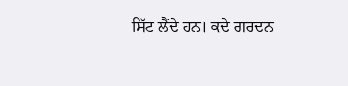ਸਿੱਟ ਲੈਂਦੇ ਹਨ। ਕਦੇ ਗਰਦਨ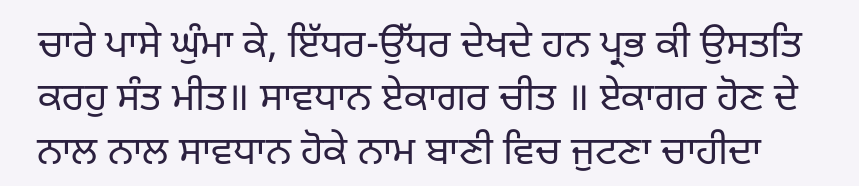ਚਾਰੇ ਪਾਸੇ ਘੁੰਮਾ ਕੇ, ਇੱਧਰ-ਉੱਧਰ ਦੇਖਦੇ ਹਨ ਪ੍ਰਭ ਕੀ ਉਸਤਤਿ ਕਰਹੁ ਸੰਤ ਮੀਤ॥ ਸਾਵਧਾਨ ਏਕਾਗਰ ਚੀਤ ॥ ਏਕਾਗਰ ਹੋਣ ਦੇ ਨਾਲ ਨਾਲ ਸਾਵਧਾਨ ਹੋਕੇ ਨਾਮ ਬਾਣੀ ਵਿਚ ਜੁਟਣਾ ਚਾਹੀਦਾ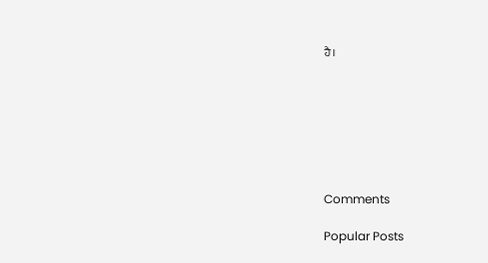ਹੈ।







Comments

Popular Posts